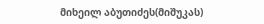მიხეილ აბუთიძეს(მიშუკას)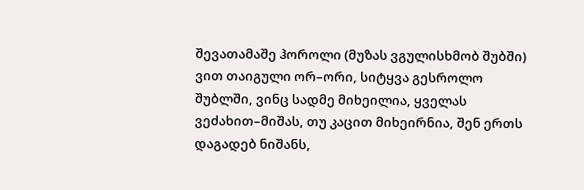შევათამაშე ჰოროლი (მუზას ვგულისხმობ შუბში) ვით თაიგული ორ–ორი, სიტყვა გესროლო შუბლში, ვინც სადმე მიხეილია, ყველას ვეძახით–მიშას, თუ კაცით მიხეირნია, შენ ერთს დაგადებ ნიშანს,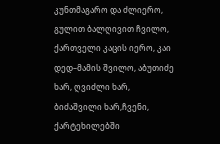კუნთმაგარო და ძლიერო, გულით ბალღივით ჩვილო, ქართველი კაცის იერო, კაი დედ–მამის შვილო, აბუთიძე ხარ, ღვიძლი ხარ, ბიძაშვილი ხარ,ჩვენი, ქარტეხილებში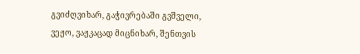გვიძღვიხარ, გაჭივრებაში გვშველი, ვეჟო, ვაჟკაცად მიცნიხარ, შენთვის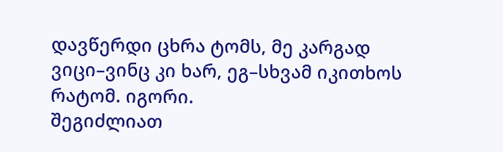დავწერდი ცხრა ტომს, მე კარგად ვიცი–ვინც კი ხარ, ეგ–სხვამ იკითხოს რატომ. იგორი.
შეგიძლიათ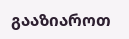გააზიაროთ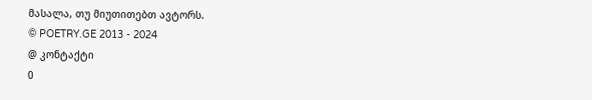მასალა, თუ მიუთითებთ ავტორს.
© POETRY.GE 2013 - 2024
@ კონტაქტი
0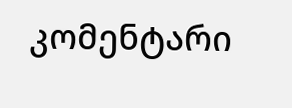კომენტარი